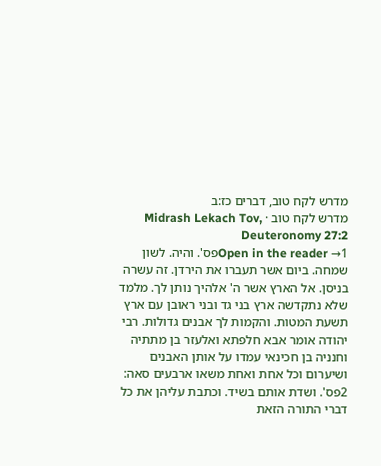מדרש לקח טוב, דברים כז:ב
מדרש לקח טוב · Midrash Lekach Tov, Deuteronomy 27:2
Open in the reader →1פס'. והיה. לשון שמחה. ביום אשר תעברו את הירדן. זה עשרה בניסן. אל הארץ אשר ה' אלהיך נותן לך. מלמד שלא נתקדשה ארץ בני גד ובני ראובן עם ארץ תשעת המטות. והקמות לך אבנים גדולות. רבי יהודה אומר אבא חלפתא ואלעזר בן מתתיה וחנניה בן חכינאי עמדו על אותן האבנים ושיערום וכל אחת ואחת משאו ארבעים סאה:
2פס'. ושדת אותם בשיד. וכתבת עליהן את כל דברי התורה הזאת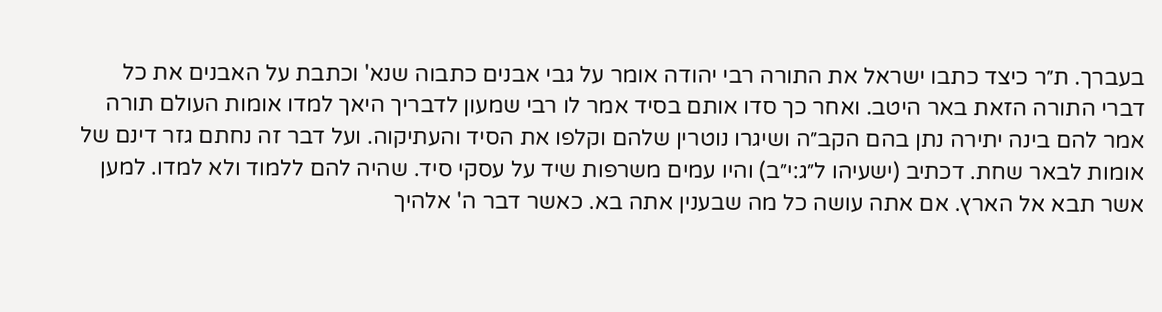בעברך. ת״ר כיצד כתבו ישראל את התורה רבי יהודה אומר על גבי אבנים כתבוה שנא' וכתבת על האבנים את כל דברי התורה הזאת באר היטב. ואחר כך סדו אותם בסיד אמר לו רבי שמעון לדבריך היאך למדו אומות העולם תורה אמר להם בינה יתירה נתן בהם הקב״ה ושיגרו נוטרין שלהם וקלפו את הסיד והעתיקוה. ועל דבר זה נחתם גזר דינם של אומות לבאר שחת. דכתיב (ישעיהו ל״ג:י״ב) והיו עמים משרפות שיד על עסקי סיד. שהיה להם ללמוד ולא למדו. למען אשר תבא אל הארץ. אם אתה עושה כל מה שבענין אתה בא. כאשר דבר ה' אלהיך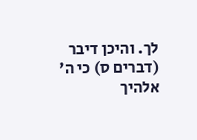לך. והיכן דיבר (דברים ס) כי ה' אלהיך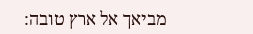מביאך אל ארץ טובה: